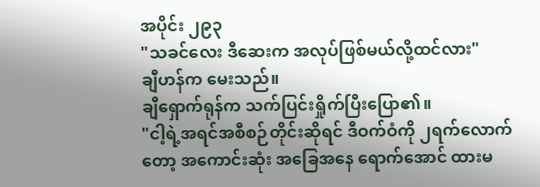အပိုင်း ၂၉၃
"သခင်လေး ဒီဆေးက အလုပ်ဖြစ်မယ်လို့ထင်လား"
ချီဟန်က မေးသည်။
ချီရှောက်ရုန်က သက်ပြင်းရှိုက်ပြီးပြော၏။
"ငါ့ရဲ့အရင်အစီစဉ်တိုင်းဆိုရင် ဒီဝက်ဝံကို ၂ရက်လောက်တော့ အကောင်းဆုံး အခြေအနေ ရောက်အောင် ထားမ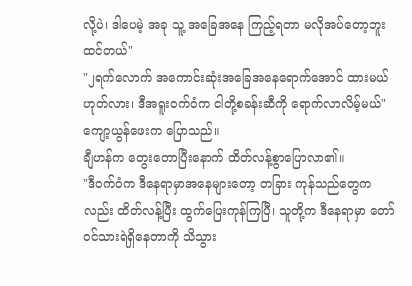လို့ပဲ၊ ဒါပေမဲ့ အခု သူ့ အခြေအနေ ကြည့်ရတာ မလိုအပ်တော့ဘူးထင်တယ်"
"၂ရက်လောက် အကောင်းဆုံးအခြေအနေရောက်အောင် ထားမယ်ဟုတ်လား၊ ဒီအရူးဝက်ဝံက ငါတို့စခန်းဆီကို ရောက်လာလိမ့်မယ်"
ကျော့ယွန်ဖေးက ပြောသည်။
ချီဟန်က တွေးတောပြီးနောက် ထိတ်လန့်စွာပြောလာ၏။
"ဒီဝက်ဝံက ဒီနေရာမှာအနေများတော့ တခြား ကုန်သည်တွေကလည်း ထိတ်လန့်ပြီး ထွက်ပြေးကုန်ကြပြီ၊ သူတို့က ဒီနေရာမှာ တော်ဝင်သားရဲရှိနေတာကို သိသွား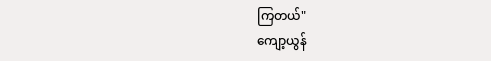ကြတယ်"
ကျော့ယွန်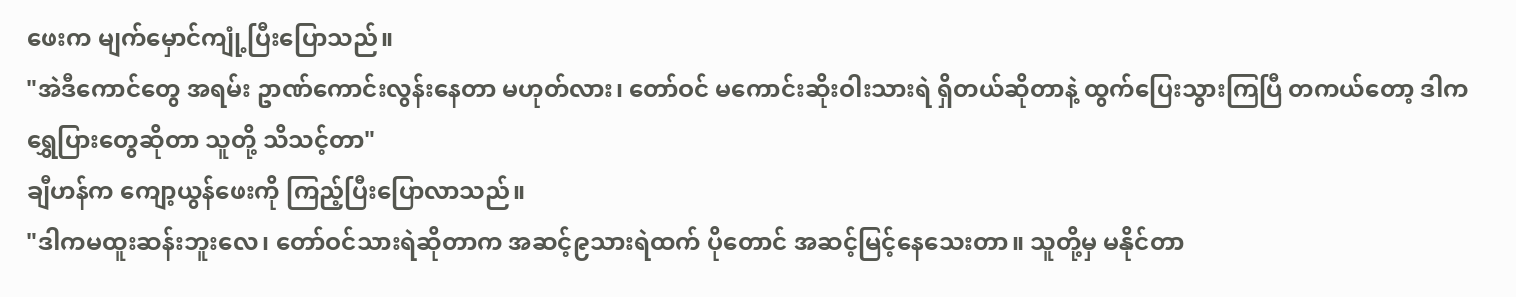ဖေးက မျက်မှောင်ကျုံ့ပြီးပြောသည်။
"အဲဒီကောင်တွေ အရမ်း ဥာဏ်ကောင်းလွန်းနေတာ မဟုတ်လား၊ တော်ဝင် မကောင်းဆိုးဝါးသားရဲ ရှိတယ်ဆိုတာနဲ့ ထွက်ပြေးသွားကြပြီ တကယ်တော့ ဒါကရွှေပြားတွေဆိုတာ သူတို့ သိသင့်တာ"
ချီဟန်က ကျော့ယွန်ဖေးကို ကြည့်ပြီးပြောလာသည်။
"ဒါကမထူးဆန်းဘူးလေ၊ တော်ဝင်သားရဲဆိုတာက အဆင့်၉သားရဲထက် ပိုတောင် အဆင့်မြင့်နေသေးတာ။ သူတို့မှ မနိုင်တာ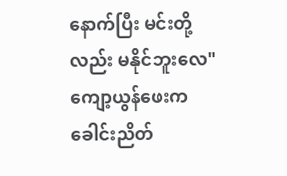နောက်ပြီး မင်းတို့လည်း မနိုင်ဘူးလေ"
ကျော့ယွန်ဖေးက ခေါင်းညိတ်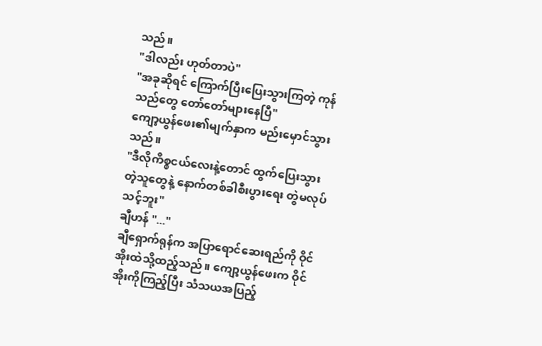သည်။
"ဒါလည်း ဟုတ်တာပဲ"
"အခုဆိုရင် ကြောက်ပြီးပြေးသွားကြတဲ့ ကုန်သည်တွေ တော်တော်များနေပြီ"
ကျော့ယွန်ဖေး၏မျက်နှာက မည်းမှောင်သွားသည်။
"ဒီလိုကိစ္စငယ်လေးနဲ့တောင် ထွက်ပြေးသွားတဲ့သူတွေနဲ့ နောက်တစ်ခါစီးပွားရေး တွဲမလုပ်သင့်ဘူး"
ချီဟန် "..."
ချီရှောက်ရုန်က အပြာရောင်ဆေးရည်ကို ဝိုင်အိုးထဲသို့ထည့်သည်။ ကျော့ယွန်ဖေးက ဝိုင်အိုးကိုကြည့်ပြီး သံသယအပြည့်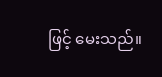ဖြင့် မေးသည်။